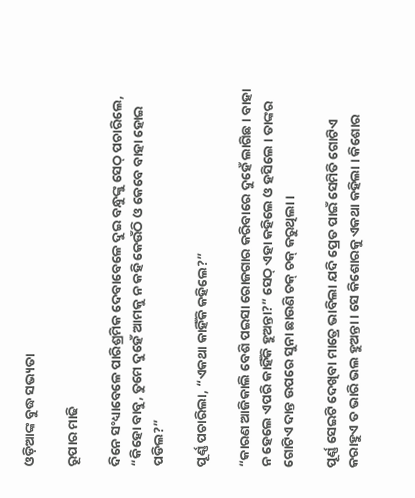ଓଡ଼ିଆଙ୍କ ବୁଦ୍ଧ ସଭ୍ୟତା

ରୂପାର ମାଢି

ଦିନେ ସଂଧ୍ୟାବେଳେ ପାରିଶ୍ରମିକ ଦେବାବେଳେ ଦୁଇ ବନ୍ଧୁଙ୍କୁ ସେଠ୍ ପଚାରିଲେ, “କିହୋ ବାବୁ, ତୁମେ ଦୁହେଁ ଆମକୁ ନ କହି କେଉଁଠି ଓ କେବେ ବାହା ହୋଇ ପଡିଲ?”

ପୂର୍ଣ୍ଣ ପଚାରିଲା, “ଏକଥା କାହିଁକି କହିଲେ?”

“କାରଣ ଆଜିକାଲି ବେଶି ପଇସା ରୋଜଗାର କରିବାରେ ଦୁହେଁ ଲାଗିଛ । ବାହା ନ ହେଲେ ଏପରି କାହିଁକି ହୁଅନ୍ତା?” ସେଠ୍ ଏହା କହିଲେ ଓ ହସିଲେ । ତାଙ୍କର ଗୋଟିଏ ଦାନ୍ତ ଉପରେ ସୁନା ଛାଉଣି ଚକ୍ ଚକ୍ କରୁଥିଲା ।

ପୂର୍ଣ୍ଣ ସେଇଟି ଦେଖିବା ମାତ୍ରେ ଭାବିଲା ଯଦି ପ୍ରେତ ପାଇଁ ସେମିତି ଗୋଟିଏ କରାହୁଏ ତ ଭାରି ଭଲ ହୁଅନ୍ତା । ସେ କିଶୋରକୁ ଏକଥା କହିଲା । କିଶୋର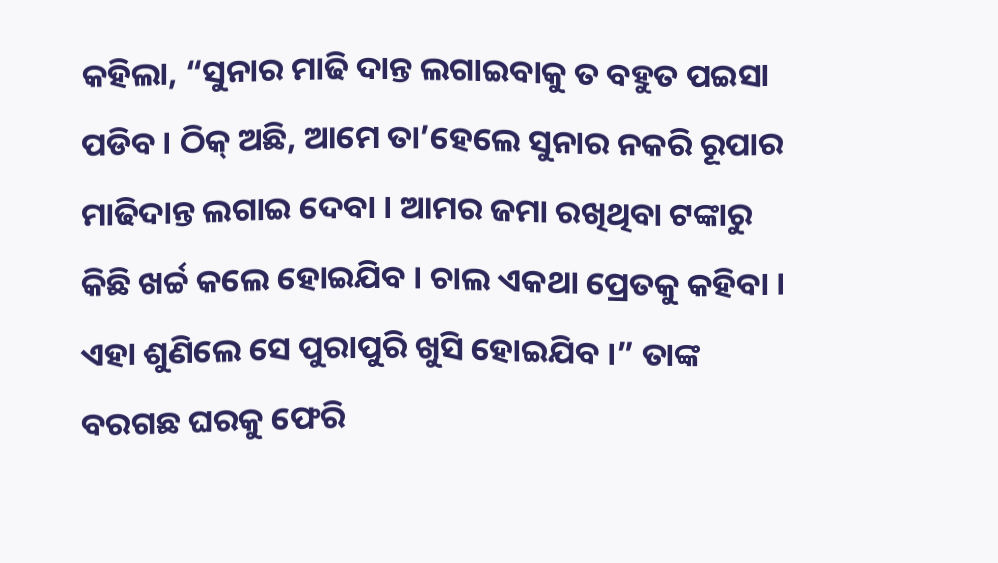କହିଲା, “ସୁନାର ମାଢି ଦାନ୍ତ ଲଗାଇବାକୁ ତ ବହୁତ ପଇସା ପଡିବ । ଠିକ୍ ଅଛି, ଆମେ ତା’ହେଲେ ସୁନାର ନକରି ରୂପାର ମାଢିଦାନ୍ତ ଲଗାଇ ଦେବା । ଆମର ଜମା ରଖିଥିବା ଟଙ୍କାରୁ କିଛି ଖର୍ଚ୍ଚ କଲେ ହୋଇଯିବ । ଚାଲ ଏକଥା ପ୍ରେତକୁ କହିବା । ଏହା ଶୁଣିଲେ ସେ ପୁରାପୁରି ଖୁସି ହୋଇଯିବ ।” ତାଙ୍କ ବରଗଛ ଘରକୁ ଫେରି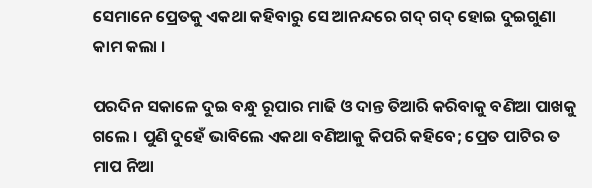ସେମାନେ ପ୍ରେତକୁ ଏକଥା କହିବାରୁ ସେ ଆନନ୍ଦରେ ଗଦ୍ ଗଦ୍ ହୋଇ ଦୁଇଗୁଣା କାମ କଲା ।

ପରଦିନ ସକାଳେ ଦୁଇ ବନ୍ଧୁ ରୂପାର ମାଢି ଓ ଦାନ୍ତ ତିଆରି କରିବାକୁ ବଣିଆ ପାଖକୁ ଗଲେ । ପୁଣି ଦୁହେଁ ଭାବିଲେ ଏକଥା ବଣିଆକୁ କିପରି କହିବେ; ପ୍ରେତ ପାଟିର ତ ମାପ ନିଆ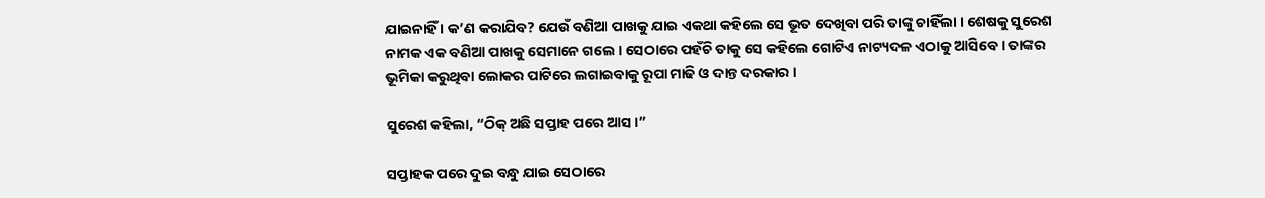ଯାଇନାହିଁ । କ’ଣ କରାଯିବ? ଯେଉଁ ବଣିଆ ପାଖକୁ ଯାଇ ଏକଥା କହିଲେ ସେ ଭୂତ ଦେଖିବା ପରି ତାଙ୍କୁ ଚାହିଁଲା । ଶେଷକୁ ସୁରେଶ ନାମକ ଏକ ବଣିଆ ପାଖକୁ ସେମାନେ ଗଲେ । ସେଠାରେ ପହଁଚି ତାକୁ ସେ କହିଲେ ଗୋଟିଏ ନାଟ୍ୟଦଳ ଏଠାକୁ ଆସିବେ । ତାଙ୍କର ଭୂମିକା କରୁଥିବା ଲୋକର ପାଟିରେ ଲଗାଇବାକୁ ରୂପା ମାଢି ଓ ଦାନ୍ତ ଦରକାର ।

ସୁରେଶ କହିଲା, “ଠିକ୍ ଅଛି ସପ୍ତାହ ପରେ ଆସ ।”

ସପ୍ତାହକ ପରେ ଦୁଇ ବନ୍ଧୁ ଯାଇ ସେଠାରେ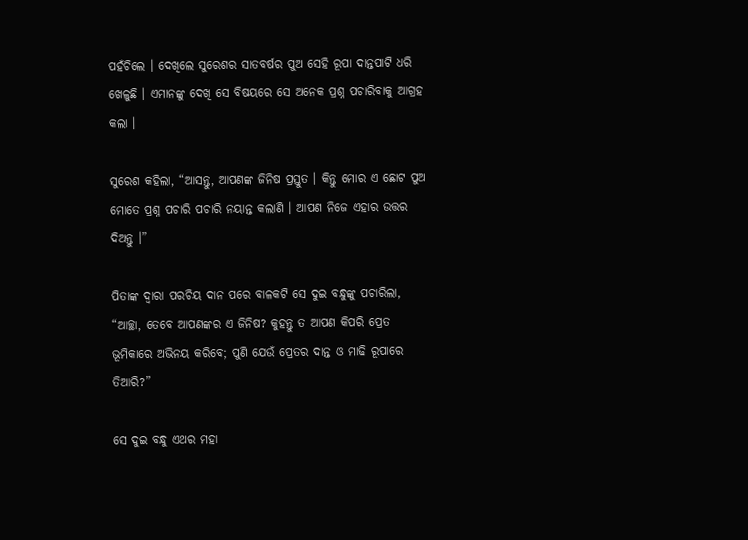ପହଁଚିଲେ । ଦେଖିଲେ ସୁରେଶର ସାତବର୍ଷର ପୁଅ ସେହି ରୂପା ଦାନ୍ତପାଟି ଧରି ଖେଳୁଛି । ଏମାନଙ୍କୁ ଦେଖି ସେ ବିଷୟରେ ସେ ଅନେକ ପ୍ରଶ୍ନ ପଚାରିବାକୁ ଆଗ୍ରହ କଲା ।

ସୁରେଶ କହିଲା, “ଆସନ୍ତୁ, ଆପଣଙ୍କ ଜିନିଷ ପ୍ରସ୍ତୁତ । କିନ୍ତୁ ମୋର ଏ ଛୋଟ ପୁଅ ମୋତେ ପ୍ରଶ୍ନ ପଚାରି ପଚାରି ନୟାନ୍ତ କଲାଣି । ଆପଣ ନିଜେ ଏହାର ଉତ୍ତର ଦିଅନ୍ତୁ ।”

ପିତାଙ୍କ ଦ୍ୱାରା ପରଚିୟ ଦାନ ପରେ ବାଳକଟି ସେ ଦୁଇ ବନ୍ଧୁଙ୍କୁ ପଚାରିଲା, “ଆଚ୍ଛା, ତେବେ ଆପଣଙ୍କର ଏ ଜିନିଷ? କୁହନ୍ତୁ ତ ଆପଣ କିପରି ପ୍ରେତ ଭୂମିକାରେ ଅଭିନୟ କରିବେ; ପୁଣି ଯେଉଁ ପ୍ରେତର ଦାନ୍ତ ଓ ମାଢି ରୂପାରେ ତିଆରି?”

ସେ ଦୁଇ ବନ୍ଧୁ ଏଥର ମହା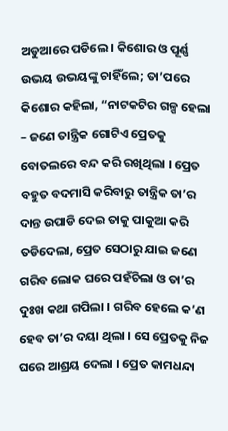ଅଡୁଆରେ ପଡିଲେ । କିଶୋର ଓ ପୂର୍ଣ୍ଣ ଉଭୟ ଉଭୟଙ୍କୁ ଚାହିଁଲେ; ତା’ପରେ କିଶୋର କହିଲା, “ନାଟକଟିର ଗଳ୍ପ ହେଲା – ଜଣେ ତାନ୍ତ୍ରିକ ଗୋଟିଏ ପ୍ରେତକୁ ବୋତଲରେ ବନ୍ଦ କରି ରଖିଥିଲା । ପ୍ରେତ ବହୁତ ବଦମାସି କରିବାରୁ ତାନ୍ତ୍ରିକ ତା’ର ଦାନ୍ତ ଉପାଡି ଦେଇ ତାକୁ ପାକୁଆ କରି ତଡିଦେଲା, ପ୍ରେତ ସେଠାରୁ ଯାଇ ଜଣେ ଗରିବ ଲୋକ ଘରେ ପହଁଚିଲା ଓ ତା’ର ଦୁଃଖ କଥା ଗପିଲା । ଗରିବ ହେଲେ କ’ଣ ହେବ ତା’ର ଦୟା ଥିଲା । ସେ ପ୍ରେତକୁ ନିଜ ଘରେ ଆଶ୍ରୟ ଦେଲା । ପ୍ରେତ କାମଧନ୍ଦା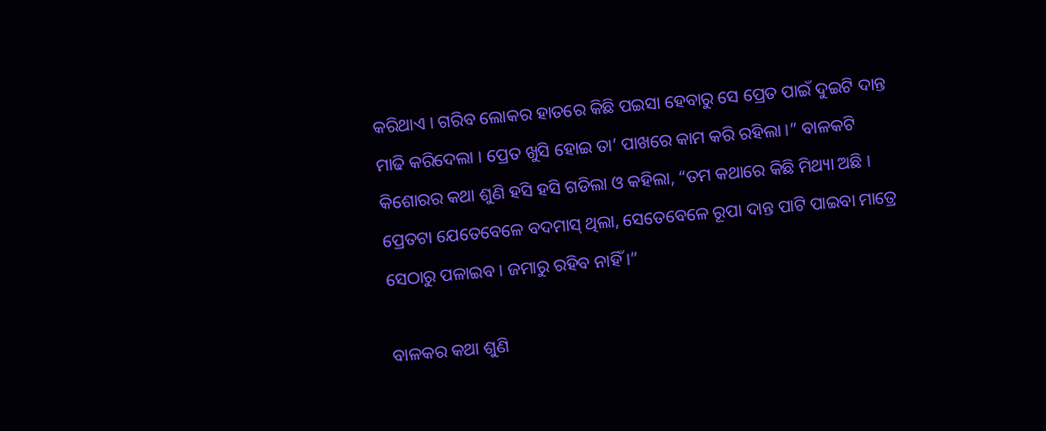କରିଥାଏ । ଗରିବ ଲୋକର ହାତରେ କିଛି ପଇସା ହେବାରୁ ସେ ପ୍ରେତ ପାଇଁ ଦୁଇଟି ଦାନ୍ତ ମାଢି କରିଦେଲା । ପ୍ରେତ ଖୁସି ହୋଇ ତା’ ପାଖରେ କାମ କରି ରହିଲା ।” ବାଳକଟି କିଶୋରର କଥା ଶୁଣି ହସି ହସି ଗଡିଲା ଓ କହିଲା, “ତମ କଥାରେ କିଛି ମିଥ୍ୟା ଅଛି । ପ୍ରେତଟା ଯେତେବେଳେ ବଦମାସ୍ ଥିଲା, ସେତେବେଳେ ରୂପା ଦାନ୍ତ ପାଟି ପାଇବା ମାତ୍ରେ ସେଠାରୁ ପଳାଇବ । ଜମାରୁ ରହିବ ନାହିଁ ।”

ବାଳକର କଥା ଶୁଣି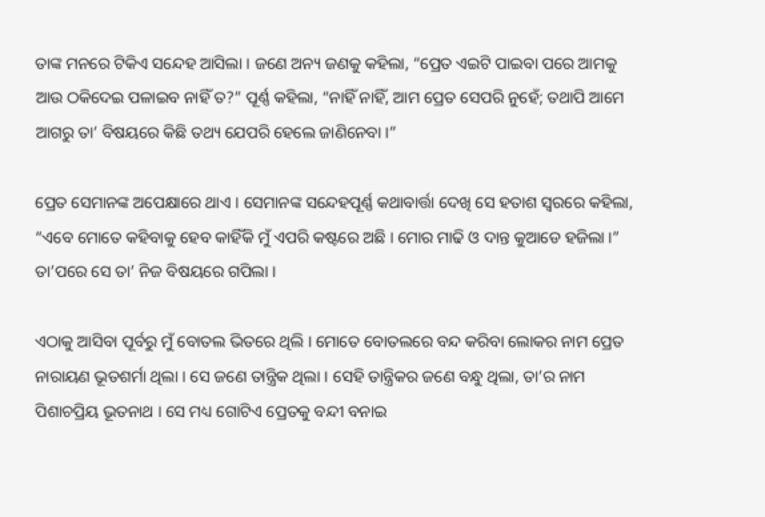ତାଙ୍କ ମନରେ ଟିକିଏ ସନ୍ଦେହ ଆସିଲା । ଜଣେ ଅନ୍ୟ ଜଣକୁ କହିଲା, “ପ୍ରେତ ଏଇଟି ପାଇବା ପରେ ଆମକୁ ଆଉ ଠକିଦେଇ ପଳାଇବ ନାହିଁ ତ?” ପୂର୍ଣ୍ଣ କହିଲା, “ନାହିଁ ନାହିଁ, ଆମ ପ୍ରେତ ସେପରି ନୁହେଁ; ତଥାପି ଆମେ ଆଗରୁ ତା’ ବିଷୟରେ କିଛି ତଥ୍ୟ ଯେପରି ହେଲେ ଜାଣିନେବା ।”

ପ୍ରେତ ସେମାନଙ୍କ ଅପେକ୍ଷାରେ ଥାଏ । ସେମାନଙ୍କ ସନ୍ଦେହପୂର୍ଣ୍ଣ କଥାବାର୍ତ୍ତା ଦେଖି ସେ ହତାଶ ସ୍ୱରରେ କହିଲା, “ଏବେ ମୋତେ କହିବାକୁ ହେବ କାହିଁକି ମୁଁ ଏପରି କଷ୍ଟରେ ଅଛି । ମୋର ମାଢି ଓ ଦାନ୍ତ କୁଆଡେ ହଜିଲା ।” ତା’ପରେ ସେ ତା’ ନିଜ ବିଷୟରେ ଗପିଲା ।

ଏଠାକୁ ଆସିବା ପୂର୍ବରୁ ମୁଁ ବୋତଲ ଭିତରେ ଥିଲି । ମୋତେ ବୋତଲରେ ବନ୍ଦ କରିବା ଲୋକର ନାମ ପ୍ରେତ ନାରାୟଣ ଭୂତଶର୍ମା ଥିଲା । ସେ ଜଣେ ତାନ୍ତ୍ରିକ ଥିଲା । ସେହି ତାନ୍ତ୍ରିକର ଜଣେ ବନ୍ଧୁ ଥିଲା, ତା’ର ନାମ ପିଶାଚପ୍ରିୟ ଭୂତନାଥ । ସେ ମଧ୍ୟ ଗୋଟିଏ ପ୍ରେତକୁ ବନ୍ଦୀ ବନାଇ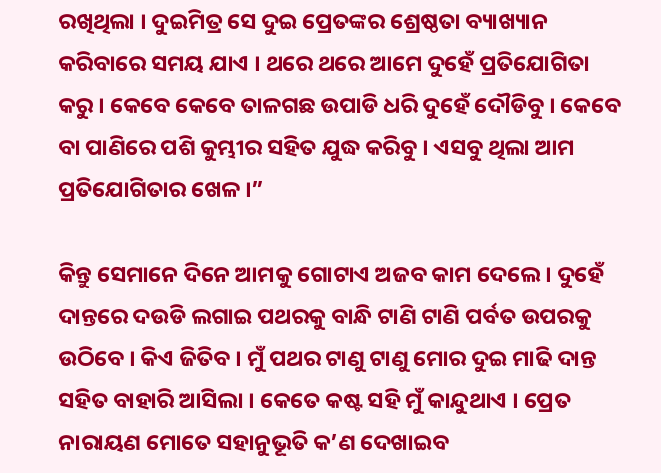ରଖିଥିଲା । ଦୁଇମିତ୍ର ସେ ଦୁଇ ପ୍ରେତଙ୍କର ଶ୍ରେଷ୍ଠତା ବ୍ୟାଖ୍ୟାନ କରିବାରେ ସମୟ ଯାଏ । ଥରେ ଥରେ ଆମେ ଦୁହେଁ ପ୍ରତିଯୋଗିତା କରୁ । କେବେ କେବେ ତାଳଗଛ ଉପାଡି ଧରି ଦୁହେଁ ଦୌଡିବୁ । କେବେ ବା ପାଣିରେ ପଶି କୁମ୍ଭୀର ସହିତ ଯୁଦ୍ଧ କରିବୁ । ଏସବୁ ଥିଲା ଆମ ପ୍ରତିଯୋଗିତାର ଖେଳ ।”

କିନ୍ତୁ ସେମାନେ ଦିନେ ଆମକୁ ଗୋଟାଏ ଅଜବ କାମ ଦେଲେ । ଦୁହେଁ ଦାନ୍ତରେ ଦଉଡି ଲଗାଇ ପଥରକୁ ବାନ୍ଧି ଟାଣି ଟାଣି ପର୍ବତ ଉପରକୁ ଉଠିବେ । କିଏ ଜିତିବ । ମୁଁ ପଥର ଟାଣୁ ଟାଣୁ ମୋର ଦୁଇ ମାଢି ଦାନ୍ତ ସହିତ ବାହାରି ଆସିଲା । କେତେ କଷ୍ଟ ସହି ମୁଁ କାନ୍ଦୁଥାଏ । ପ୍ରେତ ନାରାୟଣ ମୋତେ ସହାନୁଭୂତି କ’ଣ ଦେଖାଇବ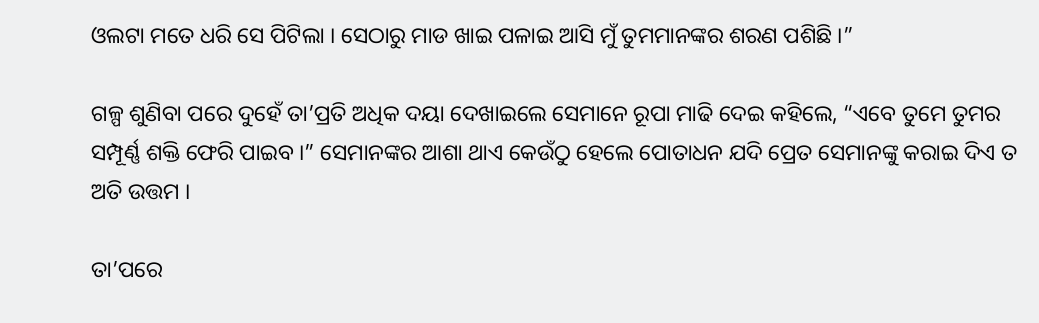ଓଲଟା ମତେ ଧରି ସେ ପିଟିଲା । ସେଠାରୁ ମାଡ ଖାଇ ପଳାଇ ଆସି ମୁଁ ତୁମମାନଙ୍କର ଶରଣ ପଶିଛି ।”

ଗଳ୍ପ ଶୁଣିବା ପରେ ଦୁହେଁ ତା’ପ୍ରତି ଅଧିକ ଦୟା ଦେଖାଇଲେ ସେମାନେ ରୂପା ମାଢି ଦେଇ କହିଲେ, “ଏବେ ତୁମେ ତୁମର ସମ୍ପୂର୍ଣ୍ଣ ଶକ୍ତି ଫେରି ପାଇବ ।” ସେମାନଙ୍କର ଆଶା ଥାଏ କେଉଁଠୁ ହେଲେ ପୋତାଧନ ଯଦି ପ୍ରେତ ସେମାନଙ୍କୁ କରାଇ ଦିଏ ତ ଅତି ଉତ୍ତମ ।

ତା’ପରେ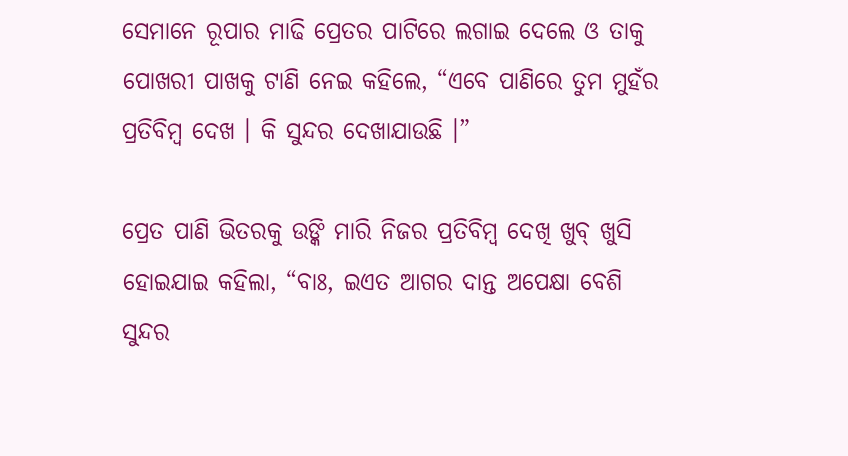ସେମାନେ ରୂପାର ମାଢି ପ୍ରେତର ପାଟିରେ ଲଗାଇ ଦେଲେ ଓ ତାକୁ ପୋଖରୀ ପାଖକୁ ଟାଣି ନେଇ କହିଲେ, “ଏବେ ପାଣିରେ ତୁମ ମୁହଁର ପ୍ରତିବିମ୍ବ ଦେଖ । କି ସୁନ୍ଦର ଦେଖାଯାଉଛି ।”

ପ୍ରେତ ପାଣି ଭିତରକୁ ଉଙ୍କି ମାରି ନିଜର ପ୍ରତିବିମ୍ବ ଦେଖି ଖୁବ୍ ଖୁସି ହୋଇଯାଇ କହିଲା, “ବାଃ, ଇଏତ ଆଗର ଦାନ୍ତ ଅପେକ୍ଷା ବେଶି ସୁନ୍ଦର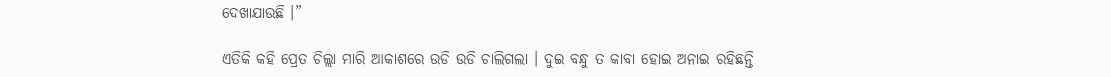ଦେଖାଯାଉଛି ।”

ଏତିକି କହି ପ୍ରେତ ଚିଲ୍ଲା ମାରି ଆକାଶରେ ଉଡି ଉଡି ଚାଲିଗଲା । ଦୁଇ ବନ୍ଧୁ ତ କାବା ହୋଇ ଅନାଇ ରହିଛନ୍ତି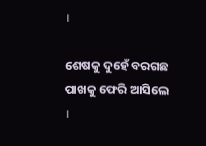।

ଶେଷକୁ ଦୁହେଁ ବରଗଛ ପାଖକୁ ଫେରି ଆସିଲେ ।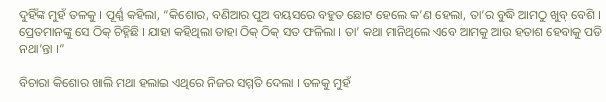ଦୁହିଁଙ୍କ ମୁହଁ ତଳକୁ । ପୂର୍ଣ୍ଣ କହିଲା, “କିଶୋର, ବଣିଆର ପୁଅ ବୟସରେ ବହୁତ ଛୋଟ ହେଲେ କ’ଣ ହେଲା, ତା’ର ବୁଦ୍ଧି ଆମଠୁ ଖୁବ୍ ବେଶି । ପ୍ରେତମାନଙ୍କୁ ସେ ଠିକ୍ ଚିହ୍ନିଛି । ଯାହା କହିଥିଲା ତାହା ଠିକ୍ ଠିକ୍ ସତ ଫଳିଲା । ତା’ କଥା ମାନିଥିଲେ ଏବେ ଆମକୁ ଆଉ ହତାଶ ହେବାକୁ ପଡି ନଥା’ନ୍ତା ।”

ବିଚାରା କିଶୋର ଖାଲି ମଥା ହଲାଇ ଏଥିରେ ନିଜର ସମ୍ମତି ଦେଲା । ତଳକୁ ମୁହଁ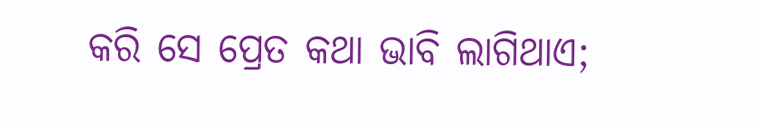କରି ସେ ପ୍ରେତ କଥା ଭାବି ଲାଗିଥାଏ;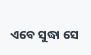ଏବେ ସୁଦ୍ଧା ସେ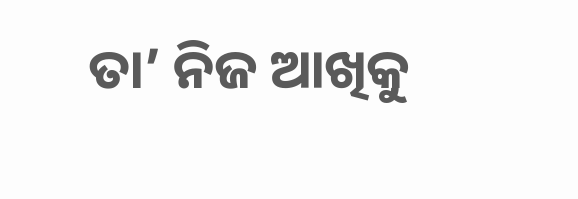ତା’ ନିଜ ଆଖିକୁ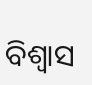ବିଶ୍ୱାସ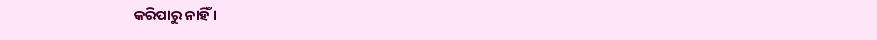କରିପାରୁ ନାହିଁ ।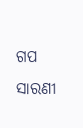ଗପ ସାରଣୀ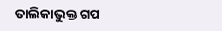ତାଲିକାଭୁକ୍ତ ଗପ